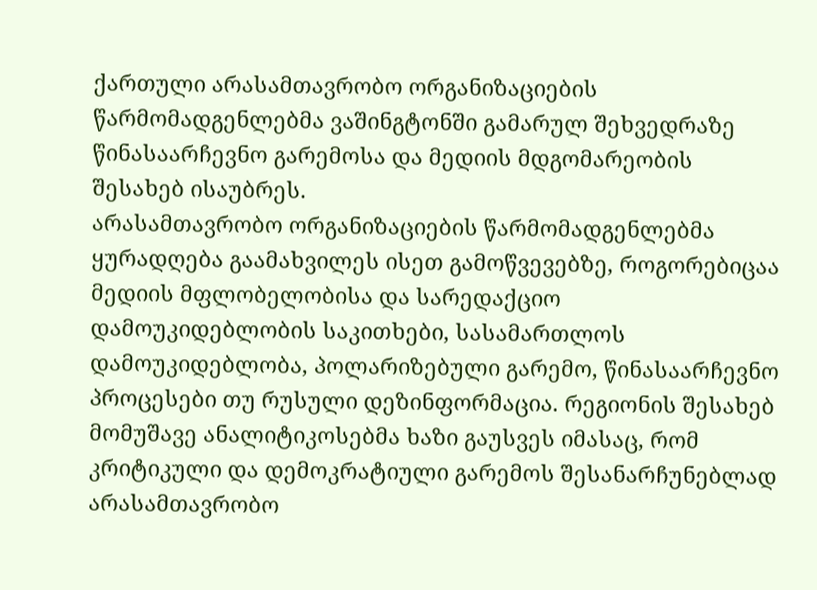ქართული არასამთავრობო ორგანიზაციების წარმომადგენლებმა ვაშინგტონში გამარულ შეხვედრაზე წინასაარჩევნო გარემოსა და მედიის მდგომარეობის შესახებ ისაუბრეს.
არასამთავრობო ორგანიზაციების წარმომადგენლებმა ყურადღება გაამახვილეს ისეთ გამოწვევებზე, როგორებიცაა მედიის მფლობელობისა და სარედაქციო დამოუკიდებლობის საკითხები, სასამართლოს დამოუკიდებლობა, პოლარიზებული გარემო, წინასაარჩევნო პროცესები თუ რუსული დეზინფორმაცია. რეგიონის შესახებ მომუშავე ანალიტიკოსებმა ხაზი გაუსვეს იმასაც, რომ კრიტიკული და დემოკრატიული გარემოს შესანარჩუნებლად არასამთავრობო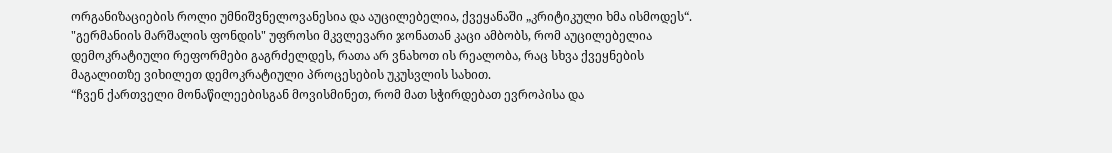ორგანიზაციების როლი უმნიშვნელოვანესია და აუცილებელია, ქვეყანაში „კრიტიკული ხმა ისმოდეს“.
"გერმანიის მარშალის ფონდის" უფროსი მკვლევარი ჯონათან კაცი ამბობს, რომ აუცილებელია დემოკრატიული რეფორმები გაგრძელდეს, რათა არ ვნახოთ ის რეალობა, რაც სხვა ქვეყნების მაგალითზე ვიხილეთ დემოკრატიული პროცესების უკუსვლის სახით.
“ჩვენ ქართველი მონაწილეებისგან მოვისმინეთ, რომ მათ სჭირდებათ ევროპისა და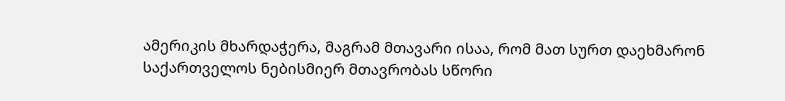ამერიკის მხარდაჭერა, მაგრამ მთავარი ისაა, რომ მათ სურთ დაეხმარონ საქართველოს ნებისმიერ მთავრობას სწორი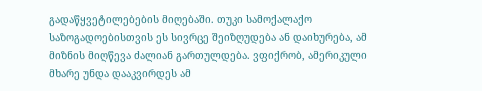გადაწყვეტილებების მიღებაში. თუკი სამოქალაქო საზოგადოებისთვის ეს სივრცე შეიზღუდება ან დაიხურება, ამ მიზნის მიღწევა ძალიან გართულდება. ვფიქრობ, ამერიკული მხარე უნდა დააკვირდეს ამ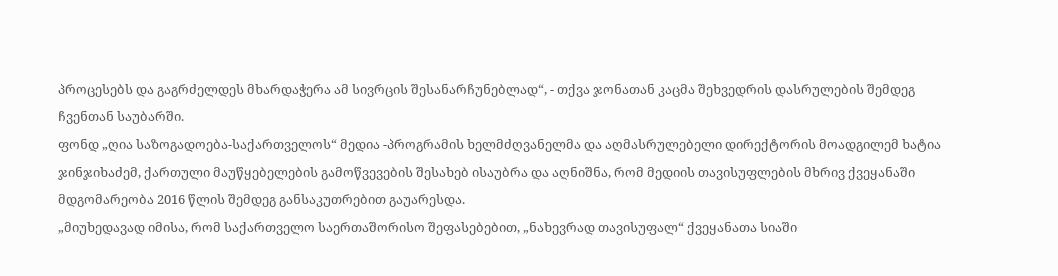პროცესებს და გაგრძელდეს მხარდაჭერა ამ სივრცის შესანარჩუნებლად“, - თქვა ჯონათან კაცმა შეხვედრის დასრულების შემდეგ ჩვენთან საუბარში.
ფონდ „ღია საზოგადოება-საქართველოს“ მედია -პროგრამის ხელმძღვანელმა და აღმასრულებელი დირექტორის მოადგილემ ხატია ჯინჯიხაძემ, ქართული მაუწყებელების გამოწვევების შესახებ ისაუბრა და აღნიშნა, რომ მედიის თავისუფლების მხრივ ქვეყანაში მდგომარეობა 2016 წლის შემდეგ განსაკუთრებით გაუარესდა.
„მიუხედავად იმისა, რომ საქართველო საერთაშორისო შეფასებებით, „ნახევრად თავისუფალ“ ქვეყანათა სიაში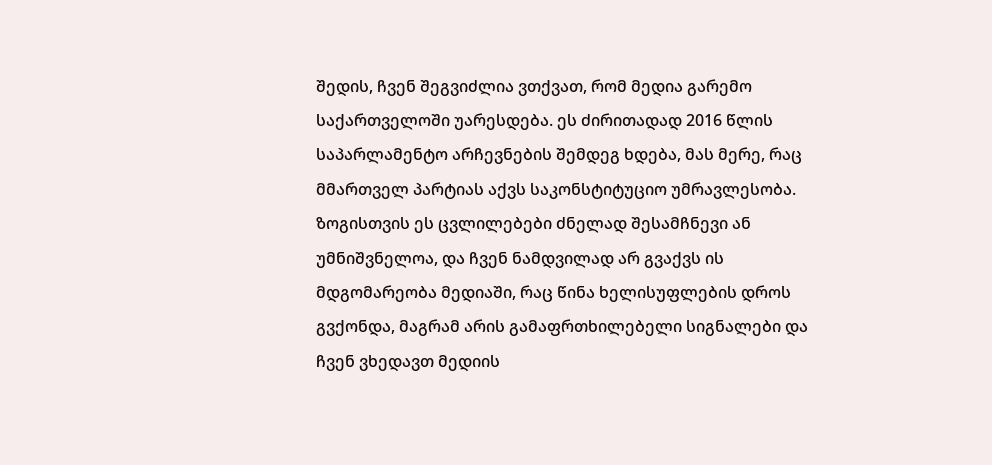შედის, ჩვენ შეგვიძლია ვთქვათ, რომ მედია გარემო საქართველოში უარესდება. ეს ძირითადად 2016 წლის საპარლამენტო არჩევნების შემდეგ ხდება, მას მერე, რაც მმართველ პარტიას აქვს საკონსტიტუციო უმრავლესობა. ზოგისთვის ეს ცვლილებები ძნელად შესამჩნევი ან უმნიშვნელოა, და ჩვენ ნამდვილად არ გვაქვს ის მდგომარეობა მედიაში, რაც წინა ხელისუფლების დროს გვქონდა, მაგრამ არის გამაფრთხილებელი სიგნალები და ჩვენ ვხედავთ მედიის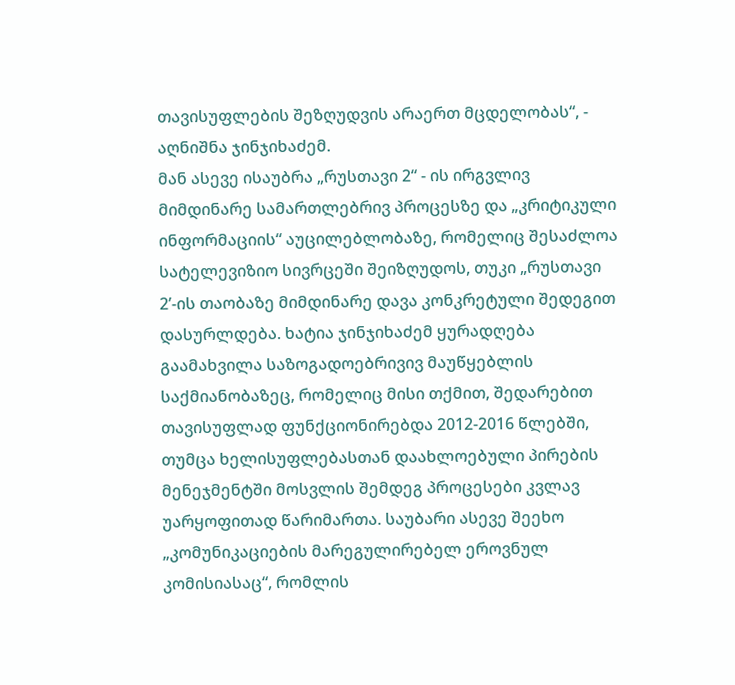თავისუფლების შეზღუდვის არაერთ მცდელობას“, - აღნიშნა ჯინჯიხაძემ.
მან ასევე ისაუბრა „რუსთავი 2“ - ის ირგვლივ მიმდინარე სამართლებრივ პროცესზე და „კრიტიკული ინფორმაციის“ აუცილებლობაზე, რომელიც შესაძლოა სატელევიზიო სივრცეში შეიზღუდოს, თუკი „რუსთავი 2’-ის თაობაზე მიმდინარე დავა კონკრეტული შედეგით დასურლდება. ხატია ჯინჯიხაძემ ყურადღება გაამახვილა საზოგადოებრივივ მაუწყებლის საქმიანობაზეც, რომელიც მისი თქმით, შედარებით თავისუფლად ფუნქციონირებდა 2012-2016 წლებში, თუმცა ხელისუფლებასთან დაახლოებული პირების მენეჯმენტში მოსვლის შემდეგ პროცესები კვლავ უარყოფითად წარიმართა. საუბარი ასევე შეეხო „კომუნიკაციების მარეგულირებელ ეროვნულ კომისიასაც“, რომლის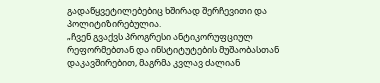გადაწყვეტილებებიც ხშირად შერჩევითი და პოლიტიზირებულია.
„ჩვენ გვაქვს პროგრესი ანტიკორუფციულ რეფორმებთან და ინსტიტუტების მუშაობასთან დაკავშირებით, მაგრმა კვლავ ძალიან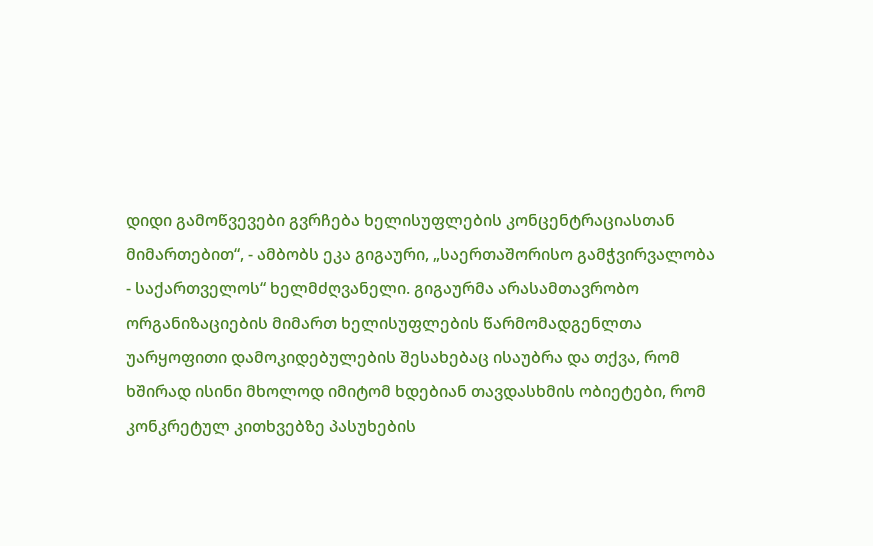დიდი გამოწვევები გვრჩება ხელისუფლების კონცენტრაციასთან მიმართებით“, - ამბობს ეკა გიგაური, „საერთაშორისო გამჭვირვალობა - საქართველოს“ ხელმძღვანელი. გიგაურმა არასამთავრობო ორგანიზაციების მიმართ ხელისუფლების წარმომადგენლთა უარყოფითი დამოკიდებულების შესახებაც ისაუბრა და თქვა, რომ ხშირად ისინი მხოლოდ იმიტომ ხდებიან თავდასხმის ობიეტები, რომ კონკრეტულ კითხვებზე პასუხების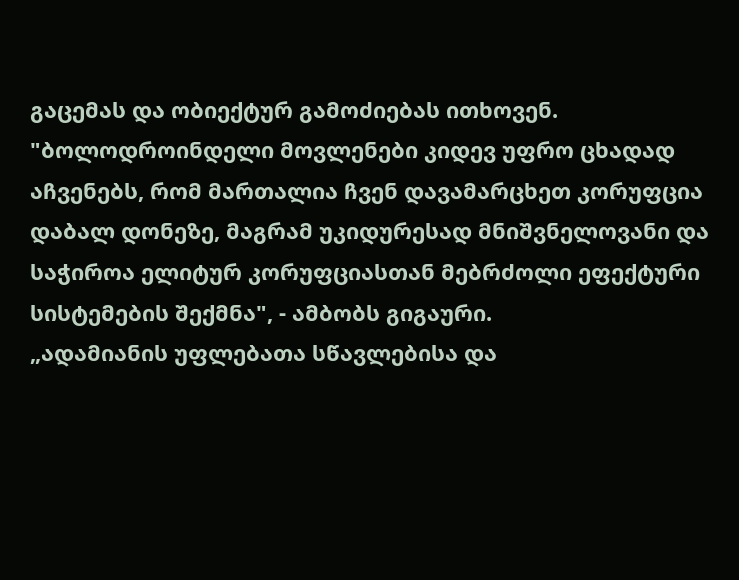გაცემას და ობიექტურ გამოძიებას ითხოვენ.
"ბოლოდროინდელი მოვლენები კიდევ უფრო ცხადად აჩვენებს, რომ მართალია ჩვენ დავამარცხეთ კორუფცია დაბალ დონეზე, მაგრამ უკიდურესად მნიშვნელოვანი და საჭიროა ელიტურ კორუფციასთან მებრძოლი ეფექტური სისტემების შექმნა", - ამბობს გიგაური.
„ადამიანის უფლებათა სწავლებისა და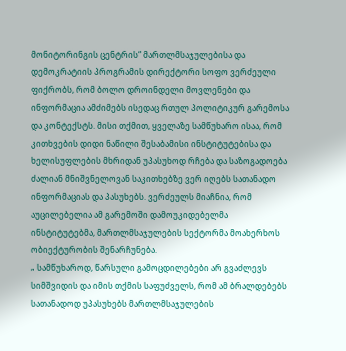მონიტორინგის ცენტრის“ მართლმსაჯულებისა და დემოკრატიის პროგრამის დირექტორი სოფო ვერძეული ფიქრობს, რომ ბოლო დროინდელი მოვლენები და ინფორმაცია ამძიმებს ისედაც რთულ პოლიტიკურ გარემოსა და კონტექსტს. მისი თქმით, ყველაზე სამწუხარო ისაა, რომ კითხვების დიდი ნაწილი შესაბამისი ინსტიტუტებისა და ხელისუფლების მხრიდან უპასუხოდ რჩება და საზოგადოება ძალიან მნიშვნელოვან საკითხებზე ვერ იღებს სათანადო ინფორმაციას და პასუხებს. ვერძეულს მიაჩნია, რომ აუცილებელია ამ გარემოში დამოუკიდებელმა ინსტიტუტებმა, მართლმსაჯულების სექტორმა მოახერხოს ობიექტურობის შენარჩუნება.
„ სამწუხაროდ, წარსული გამოცდილებები არ გვაძლევს სიმშვიდის და იმის თქმის საფუძველს, რომ ამ ბრალდებებს სათანადოდ უპასუხებს მართლმსაჯულების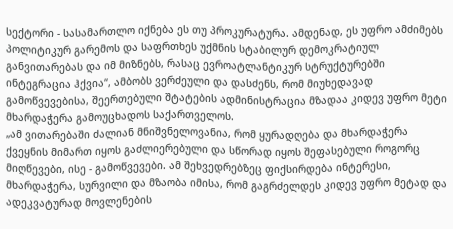სექტორი - სასამართლო იქნება ეს თუ პროკურატურა. ამდენად, ეს უფრო ამძიმებს პოლიტიკურ გარემოს და საფრთხეს უქმნის სტაბილურ დემოკრატიულ განვითარებას და იმ მიზნებს, რასაც ევროატლანტიკურ სტრუქტურებში ინტეგრაცია ჰქვია“, ამბობს ვერძეული და დასძენს, რომ მიუხედავად გამოწვევებისა, შეერთებული შტატების ადმინისტრაცია მზადაა კიდევ უფრო მეტი მხარდაჭერა გამოუცხადოს საქართველოს.
„ამ ვითარებაში ძალიან მნიშვნელოვანია, რომ ყურადღება და მხარდაჭერა ქვეყნის მიმართ იყოს გაძლიერებული და სწორად იყოს შეფასებული როგორც მიღწევები, ისე - გამოწვევები. ამ შეხვედრებზეც ფიქსირდება ინტერესი, მხარდაჭერა, სურვილი და მზაობა იმისა, რომ გაგრძელდეს კიდევ უფრო მეტად და ადეკვატურად მოვლენების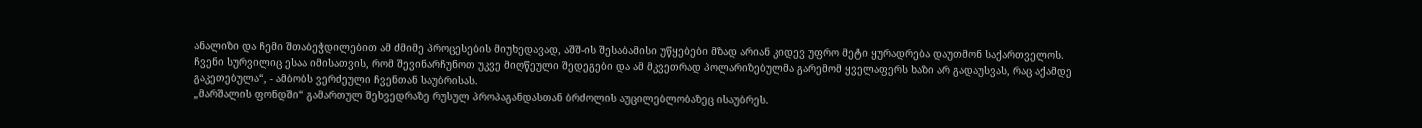ანალიზი და ჩემი შთაბეჭდილებით ამ ძმიმე პროცესების მიუხედავად, აშშ-ის შესაბამისი უწყებები მზად არიან კიდევ უფრო მეტი ყურადრება დაუთმონ საქართველოს. ჩვენი სურვილიც ესაა იმისათვის, რომ შევინარჩუნოთ უკვე მიღწეული შედეგები და ამ მკვეთრად პოლარიზებულმა გარემომ ყველაფერს ხაზი არ გადაუსვას, რაც აქამდე გაკეთებულა“, - ამბობს ვერძეული ჩვენთან საუბრისას.
„მარშალის ფონდში“ გამართულ შეხვედრაზე რუსულ პროპაგანდასთან ბრძოლის აუცილებლობაზეც ისაუბრეს.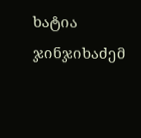ხატია ჯინჯიხაძემ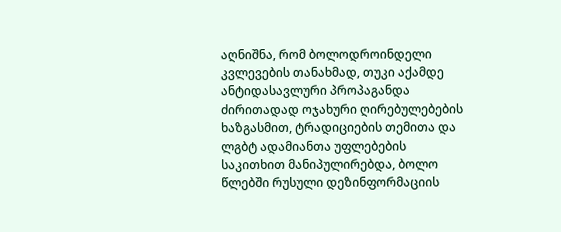აღნიშნა, რომ ბოლოდროინდელი კვლევების თანახმად, თუკი აქამდე ანტიდასავლური პროპაგანდა ძირითადად ოჯახური ღირებულებების ხაზგასმით, ტრადიციების თემითა და ლგბტ ადამიანთა უფლებების საკითხით მანიპულირებდა, ბოლო წლებში რუსული დეზინფორმაციის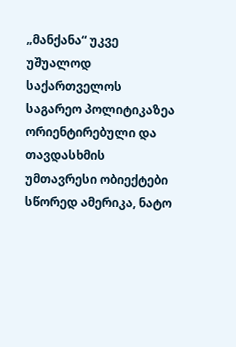„მანქანა“ უკვე უშუალოდ საქართველოს საგარეო პოლიტიკაზეა ორიენტირებული და თავდასხმის უმთავრესი ობიექტები სწორედ ამერიკა, ნატო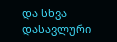და სხვა დასავლური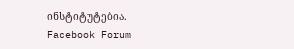ინსტიტუტებია.
Facebook Forum